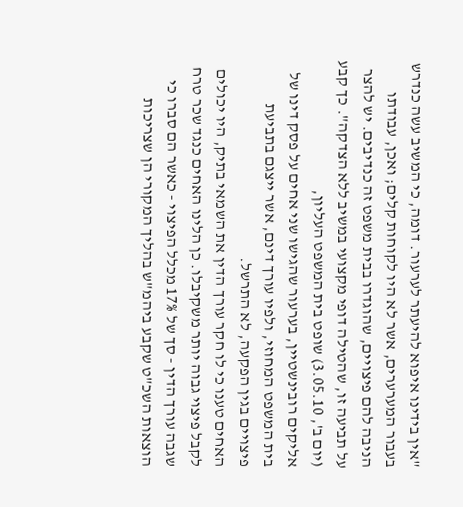"אין בידינו איפוא להיעתר לערעור. דומה, כי המשיב עשה כנדרש בעבור המערערים, אשר לא היו לקוחות קלים; ואכן, עבודתו הניבה להם פיצויים, שהוגדרו בבית משפט זה כנדיבים. יש להצר על תביעה זו, שהטילה דופי מקצועי במשיב ללא הצדקה". כך קבע (יום ב', 3.05.10) שופט בית המשפט העליון,
אליקים רובינשטיין, בערעור שהגישו שני אחים על פסק דינו של בית המשפט המחוזי, ולפיו עורך דינם, אשר ייצגם בתביעת פיצויים בגין הפקעה, לא התרשל.
האחים טענו כי לו חקר עורך הדין את השמאי בתיק, היו יכולים לקבל פיצוי גבוה יותר משקיבלו. כן הלינו האחים כנגד שכר טרח שגבה עורך הדין - סך של 17% מכלל הפיצוי - כאשר הם סברו כי הוצאות השכ"ט שקבע ביהמ"ש בהליך המקורי הן שצריכות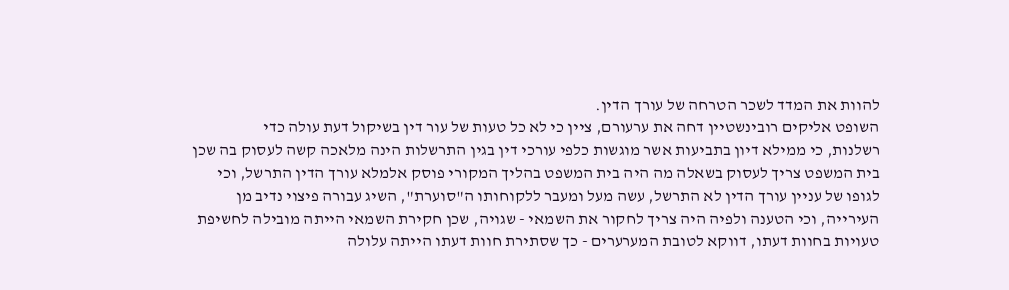להוות את המדד לשכר הטרחה של עורך הדין.
השופט אליקים רובינשטיין דחה את ערעורם, ציין כי לא כל טעות של עור דין בשיקול דעת עולה כדי
רשלנות, כי ממילא דיון בתביעות אשר מוגשות כלפי עורכי דין בגין התרשלות הינה מלאכה קשה לעסוק בה שכן בית המשפט צריך לעסוק בשאלה מה היה בית המשפט בהליך המקורי פוסק אלמלא עורך הדין התרשל, וכי לגופו של עניין עורך הדין לא התרשל, עשה מעל ומעבר ללקוחותו ה"סוערת", השיג עבורה פיצוי נדיב מן העירייה, וכי הטענה ולפיה היה צריך לחקור את השמאי - שגויה, שכן חקירת השמאי הייתה מובילה לחשיפת טעויות בחוות דעתו, דווקא לטובת המערערים - כך שסתירת חוות דעתו הייתה עלולה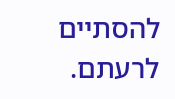להסתיים לרעתם.